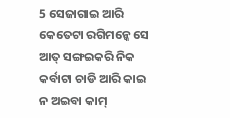5 ସେଜାଗାଇ ଆରି କେତେଟା ରଗିମନ୍କେ ସେ ଆତ୍ ସଙ୍ଗଇକରି ନିକ କର୍ବାଟା ଚାଡି ଆରି କାଇ ନ ଅଇବା କାମ୍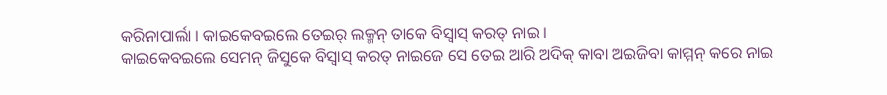କରିନାପାର୍ଲା । କାଇକେବଇଲେ ତେଇର୍ ଲକ୍ମନ୍ ତାକେ ବିସ୍ବାସ୍ କରତ୍ ନାଇ ।
କାଇକେବଇଲେ ସେମନ୍ ଜିସୁକେ ବିସ୍ବାସ୍ କରତ୍ ନାଇଜେ ସେ ତେଇ ଆରି ଅଦିକ୍ କାବା ଅଇଜିବା କାମ୍ମନ୍ କରେ ନାଇ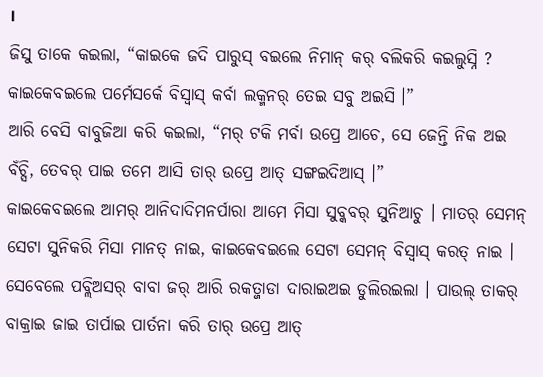।
ଜିସୁ ତାକେ କଇଲା, “କାଇକେ ଜଦି ପାରୁସ୍ ବଇଲେ ନିମାନ୍ କର୍ ବଲିକରି କଇଲୁସ୍ନି ? କାଇକେବଇଲେ ପର୍ମେସର୍କେ ବିସ୍ବାସ୍ କର୍ବା ଲକ୍ମନର୍ ତେଇ ସବୁ ଅଇସି ।”
ଆରି ବେସି ବାବୁଜିଆ କରି କଇଲା, “ମର୍ ଟକି ମର୍ବା ଉପ୍ରେ ଆଚେ, ସେ ଜେନ୍ତି ନିକ ଅଇ ବଁଚ୍ସି, ତେବର୍ ପାଇ ତମେ ଆସି ତାର୍ ଉପ୍ରେ ଆତ୍ ସଙ୍ଗଇଦିଆସ୍ ।”
କାଇକେବଇଲେ ଆମର୍ ଆନିଦାଦିମନର୍ପାରା ଆମେ ମିସା ସୁବ୍କବର୍ ସୁନିଆଚୁ । ମାତର୍ ସେମନ୍ ସେଟା ସୁନିକରି ମିସା ମାନତ୍ ନାଇ, କାଇକେବଇଲେ ସେଟା ସେମନ୍ ବିସ୍ବାସ୍ କରତ୍ ନାଇ ।
ସେବେଲେ ପବ୍ଲିଅସର୍ ବାବା ଜର୍ ଆରି ରକତ୍ଜାଡା ଦାରାଇଅଇ ଡୁଲିରଇଲା । ପାଉଲ୍ ତାକର୍ ବାକ୍ରାଇ ଜାଇ ତାର୍ପାଇ ପାର୍ତନା କରି ତାର୍ ଉପ୍ରେ ଆତ୍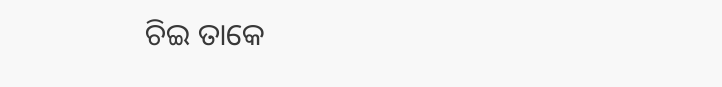ଚିଇ ତାକେ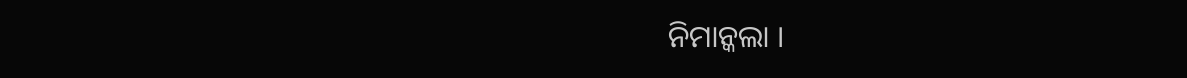ନିମାନ୍କଲା ।